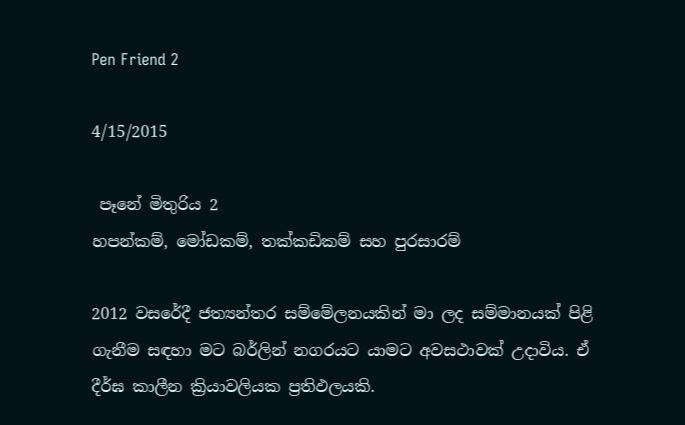Pen Friend 2

4/15/2015

 පෑනේ මිතුරිය 2
හපන්කම්, මෝඩකම්, තක්කඩිකම් සහ පුරසාරම්

2012 වසරේදී ජත්‍යන්තර සම්මේලනයකින් මා ලද සම්මානයක් පිළි ගැනීම සඳහා මට බර්ලින් නගරයට යාමට අවසථාවක් උදාවිය. ඒ දීර්ඝ කාලීන ක්‍රියාවලියක ප්‍රතිඵලයකි.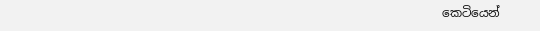කෙටියෙන්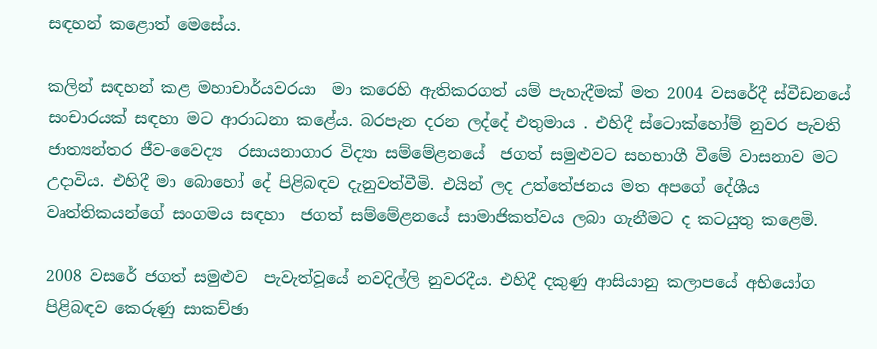සඳහන් කළොත් මෙසේය.

කලින් සඳහන් කළ මහාචාර්යවරයා  මා කරෙහි ඇතිකරගත් යම් පැහැදීමක් මත 2004 වසරේදී ස්වීඩනයේ සංචාරයක් සඳහා මට ආරාධනා කළේය. බරපැන දරන ලද්දේ එතුමාය . එහිදී ස්ටොක්හෝම් නුවර පැවති ජාත්‍යන්තර ජීව-වෛද්‍ය  රසායනාගාර විද්‍යා සම්මේළනයේ  ජගත් සමුළුවට සහභාගී වීමේ වාසනාව මට උදාවිය. එහිදී මා බොහෝ දේ පිළිබඳව දැනුවත්වීමි. එයින් ලද උත්තේජනය මත අපගේ දේශීය වෘත්තිකයන්ගේ සංගමය සඳහා  ජගත් සම්මේළනයේ සාමාජිකත්වය ලබා ගැනීමට ද කටයුතු කළෙමි.

2008 වසරේ ජගත් සමුළුව  පැවැත්වූයේ නවදිල්ලි නුවරදීය. එහිදී දකුණු ආසියානු කලාපයේ අභියෝග පිළිබඳව කෙරුණු සාකච්ඡා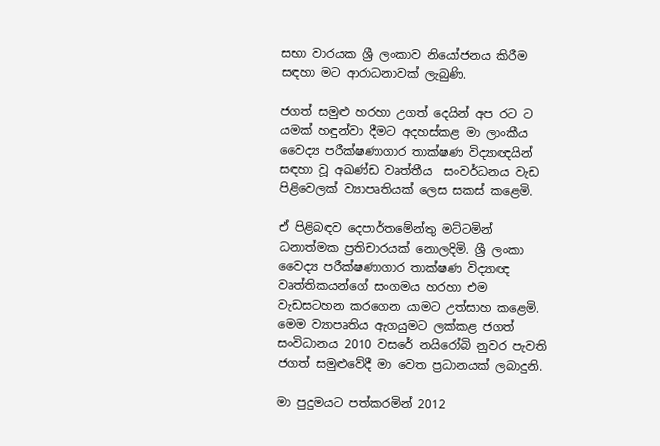සභා වාරයක ශ්‍රී ලංකාව නියෝජනය කිරීම සඳහා මට ආරාධනාවක් ලැබුණි.

ජගත් සමුළු හරහා උගත් දෙයින් අප රට ට යමක් හඳුන්වා දීමට අදහස්කළ මා ලාංකීය වෛද්‍ය පරීක්ෂණාගාර තාක්ෂණ විද්‍යාඥයින් සඳහා වූ අඛණ්ඩ වෘත්තීය  සංවර්ධනය වැඩ පිළිවෙලක් ව්‍යාපෘතියක් ලෙස සකස් කළෙමි.

ඒ පිළිබඳව දෙපාර්තමේන්තු මට්ටමින් ධනාත්මක ප්‍රතිචාරයක් නොලදිමි. ශ්‍රී ලංකා වෛද්‍ය පරීක්ෂණාගාර තාක්ෂණ විද්‍යාඥ වෘත්තිකයන්ගේ සංගමය හරහා එම වැඩසටහන කරගෙන යාමට උත්සාහ කළෙමි.  මෙම ව්‍යාපෘතිය ඇගයුමට ලක්කළ ජගත් සංවිධානය 2010 වසරේ නයිරෝබි නුවර පැවති ජගත් සමුළුවේදී මා වෙත ප්‍රධානයක් ලබාදුනි.

මා පුදුමයට පත්කරමින් 2012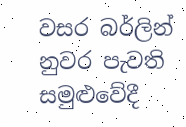වසර බර්ලින් නුවර පැවති සමුළුවේදී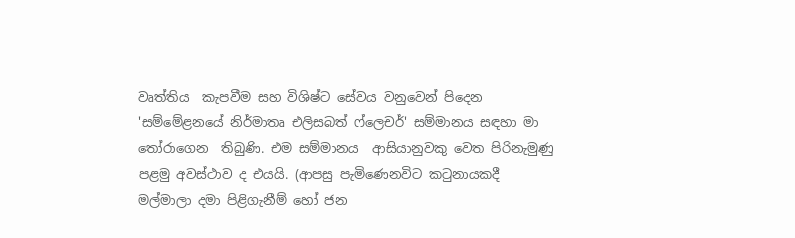වෘත්තිය  කැපවීම සහ විශිෂ්ට සේවය වනුවෙන් පිදෙන 'සම්මේළනයේ නිර්මාතෘ එලිසබත් ෆ්ලෙචර්' සම්මානය සඳහා මා තෝරාගෙන  තිබුණි. එම සම්මානය  ආසියානුවකු වෙත පිරිනැමුණු පළමු අවස්ථාව ද එයයි. (ආපසු පැමිණෙනවිට කටුනායකදී මල්මාලා දමා පිළිගැනීම් හෝ ජන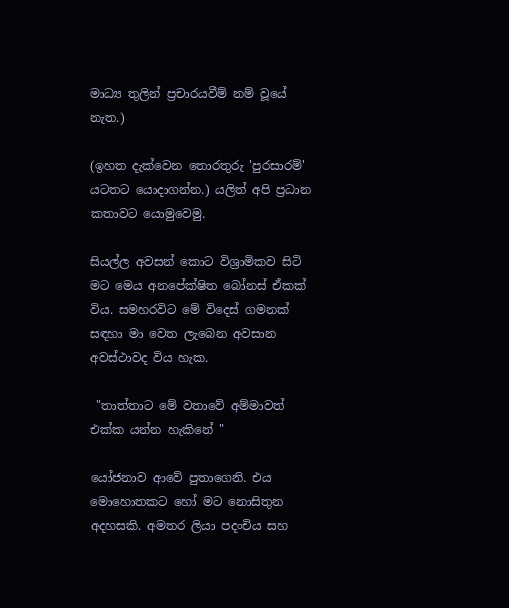මාධ්‍ය තුලින් ප්‍රචාරයවීම් නම් වූයේ  නැත.)

(ඉහත දැක්වෙන තොරතුරු 'පුරසාරම්' යටතට යොදාගන්න.) යලිත් අපි ප්‍රධාන කතාවට යොමුවෙමු.

සියල්ල අවසන් කොට විශ්‍රාමිකව සිටි මට මෙය අනපේක්ෂිත බෝනස් ඒකක් විය. සමහරවිට මේ විදෙස් ගමනක් සඳහා මා වෙත ලැබෙන අවසාන අවස්ථාවද විය හැක.

 "තාත්තාට මේ වතාවේ අම්මාවත් එක්ක යන්න හැකිනේ "

යෝජනාව ආවේ පුතාගෙනි. එය මොහොතකට හෝ මට නොසිතුන අදහසකි. අමතර ලියා පදංචිය සහ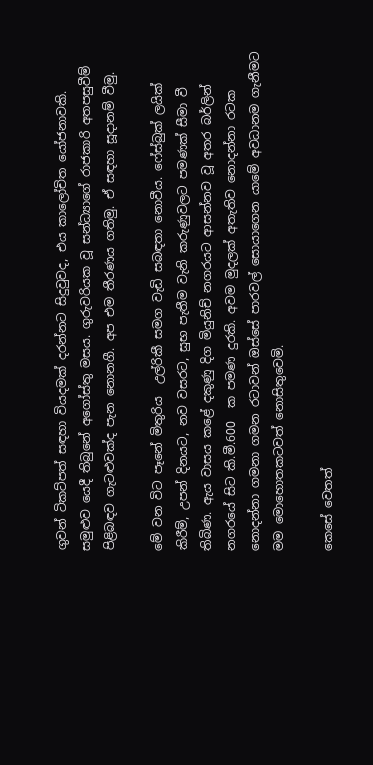ගුවන් ටිකට්පත් සඳහා වියදමක් දරන්නට සිදුවුවද, එය කාලෝචිත යෝජනාවකි. සමුළුව යෙදී තිබුනේ අගෝස්තු මසය. ගුරුවරියක වූ සන්ධ්‍යාගේ රාජකාරි අතපසුවීම් පිළිබඳව ගැටළුවක්ද පැන නොනගී. අප එම තීරණය ගතිමු. ඒ සඳහා සූදානම් වීමු.

මේ වන විට පෑනේ මිතුරිය  උල්රිකී සමග වැඩි සබඳතා නොවීය. ෆේස්බුක් ලයික් කිරීම්, උපන් දිනයට, නව වසරට, සුභ පැතීම වැනි කරුණුවලට පමණක් සීමා වී තිබිණ. ඇය වාසය කළේ දකුණු දිග මියුනිච් නගරයට ආසන්නව වූ අතර බර්ලින් නගරයේ සිට කි.මී.600  ක පමණ දුරකි. අවම මුදලක් අතැතිව නොදන්නා රටක නොදන්නා ගමනා ගමන රටාවන් ඔස්සේ පාරවල් සොයාගෙන යාමේ අවධානම ගැනීමට මම මොහොතකටවත් නොසිතුවෙමි.

කෙසේ වෙතත්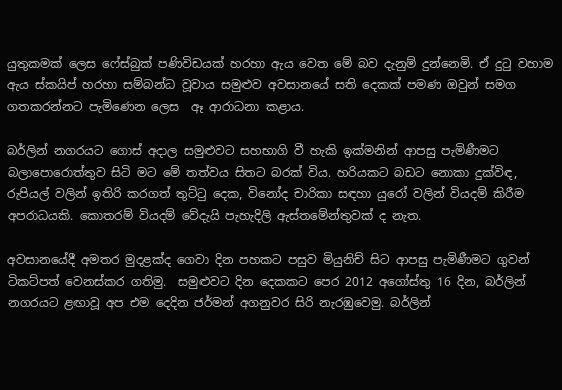යුතුකමක් ලෙස ෆේස්බුක් පණිවිඩයක් හරහා ඇය වෙත මේ බව දැනුම් දුන්නෙමි. ඒ දුටු වහාම ඇය ස්කයිප් හරහා සම්බන්ධ වූවාය සමුළුව අවසානයේ සති දෙකක් පමණ ඔවුන් සමග ගතකරන්නට පැමිණෙන ලෙස  ඈ ආරාධනා කළාය.

බර්ලින් නගරයට ගොස් අදාල සමුළුවට සහභාගි වී හැකි ඉක්මනින් ආපසු පැමිණීමට බලාපොරොත්තුව සිටි මට මේ තත්වය සිතට බරක් විය. හරියකට බඩට නොකා දුක්විඳ, රුපියල් වලින් ඉතිරි කරගත් තුට්ටු දෙක, විනෝද චාරිකා සඳහා යුරෝ වලින් වියදම් කිරීම අපරාධයකි. කොතරම් වියදම් වේදැයි පැහැදිලි ඇස්තමේන්තුවක් ද නැත.

අවසානයේදී අමතර මුදළක්ද ගෙවා දින පහකට පසුව මියුනිච් සිට ආපසු පැමිණීමට ගුවන් ටිකට්පත් වෙනස්කර ගතිමු.  සමුළුවට දින දෙකකට පෙර 2012 අගෝස්තු 16 දින, බර්ලින් නගරයට ළඟාවූ අප එම දෙදින ජර්මන් අගනුවර සිරි නැරඹුවෙමු. බර්ලින්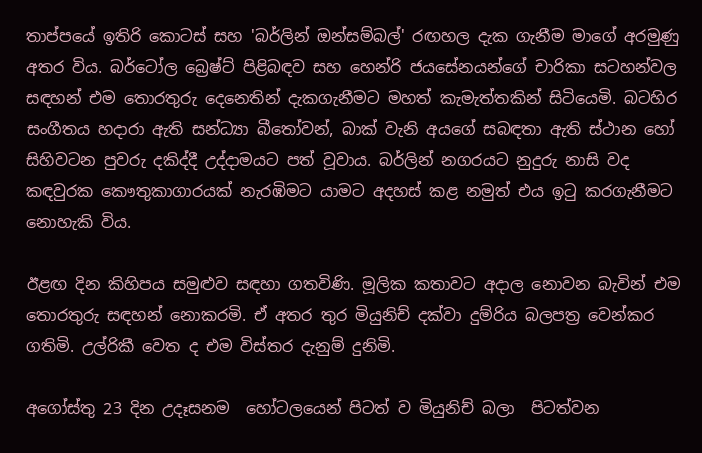තාප්පයේ ඉතිරි කොටස් සහ 'බර්ලින් ඔන්සම්බල්' රඟහල දැක ගැනීම මාගේ අරමුණු අතර විය. බර්ටෝල බ්‍රෙෂ්ට් පිළිබඳව සහ හෙන්රි ජයසේනයන්ගේ චාරිකා සටහන්වල සඳහන් එම තොරතුරු දෙනෙතින් දැකගැනීමට මහත් කැමැත්තකින් සිටියෙමි. බටහිර සංගීතය හදාරා ඇති සන්ධ්‍යා බීතෝවන්, බාක් වැනි අයගේ සබඳතා ඇති ස්ථාන හෝ සිහිවටන පුවරු දකිද්දී උද්දාමයට පත් වූවාය. බර්ලින් නගරයට නුදුරු නාසි වද කඳවුරක කෞතුකාගාරයක් නැරඹිමට යාමට අදහස් කළ නමුත් එය ඉටු කරගැනීමට නොහැකි විය.

ඊළඟ දින කිහිපය සමුළුව සඳහා ගතවිණි. මූලික කතාවට අදාල නොවන බැවින් එම තොරතුරු සඳහන් නොකරමි. ඒ අතර තුර මියුනිච් දක්වා දුම්රිය බලපත්‍ර වෙන්කර ගතිමි. උල්රිකී වෙත ද එම විස්තර දැනුම් දුනිමි.

අගෝස්තු 23 දින උදෑසනම  හෝටලයෙන් පිටත් ව මියුනිච් බලා  පිටත්වන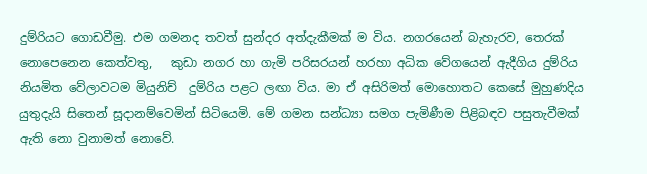දුම්රියට ගොඩවීමු. එම ගමනද තවත් සුන්දර අත්දැකීමක් ම විය. නගරයෙන් බැහැරව, තෙරක් නොපෙනෙන කෙත්වතු,   කුඩා නගර හා ගැමි පරිසරයන් හරහා අධික වේගයෙන් ඇදීගිය දුම්රිය නියමිත වේලාවටම මියුනිච්  දුම්රිය පළට ලඟා විය. මා ඒ අසිරිමත් මොහොතට කෙසේ මුහුණදිය යුතුදැයි සිතෙන් සූදානම්වෙමින් සිටියෙමි. මේ ගමන සන්ධ්‍යා සමග පැමිණීම පිළිබඳව පසුතැවීමක් ඇති නො වුනාමත් නොවේ.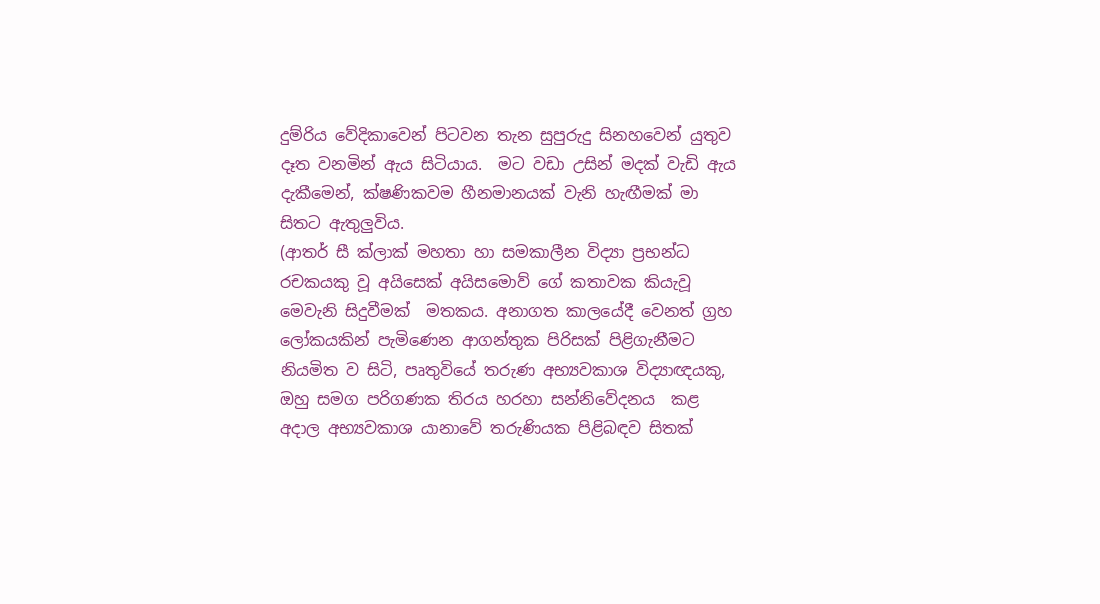දුම්රිය වේදිකාවෙන් පිටවන තැන සුපුරුදු සිනහවෙන් යුතුව දෑත වනමින් ඇය සිටියාය.  මට වඩා උසින් මදක් වැඩි ඇය දැකීමෙන්, ක්ෂණිකවම හීනමානයක් වැනි හැඟීමක් මා සිතට ඇතුලුවිය.
(ආතර් සී ක්ලාක් මහතා හා සමකාලීන විද්‍යා ප්‍රභන්ධ රචකයකු වූ අයිසෙක් අයිසමොව් ගේ කතාවක කියැවූ මෙවැනි සිදුවීමක්  මතකය. අනාගත කාලයේදී වෙනත් ග්‍රහ ලෝකයකින් පැමිණෙන ආගන්තුක පිරිසක් පිළිගැනීමට නියමිත ව සිටි, පෘතුවියේ තරුණ අභ්‍යවකාශ විද්‍යාඥයකු, ඔහු සමග පරිගණක තිරය හරහා සන්නිවේදනය  කළ අදාල අභ්‍යවකාශ යානාවේ තරුණියක පිළිබඳව සිතක්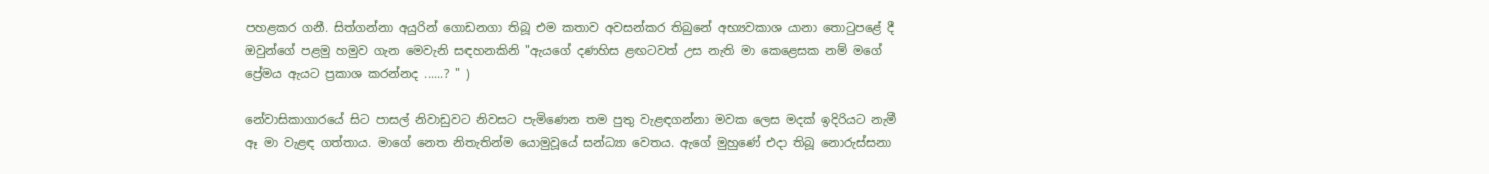පහළකර ගනී. සිත්ගන්නා අයුරින් ගොඩනගා තිබූ එම කතාව අවසන්කර තිබුනේ අභ්‍යවකාශ යානා තොටුපළේ දී ඔවුන්ගේ පළමු හමුව ගැන මෙවැනි සඳහනකිනි "ඇයගේ දණහිස ළඟටවත් උස නැති මා කෙළෙසක නම් මගේ ප්‍රේමය ඇයට ප්‍රකාශ කරන්නද ......? " )

නේවාසිකාගාරයේ සිට පාසල් නිවාඩුවට නිවසට පැමිණෙන තම පුතු වැළඳගන්නා මවක ලෙස මදක් ඉදිරියට නැමී ඈ මා වැළඳ ගත්තාය. මාගේ නෙත නිතැතින්ම යොමුවූයේ සන්ධ්‍යා වෙතය. ඇගේ මුහුණේ එදා තිබූ නොරුස්සනා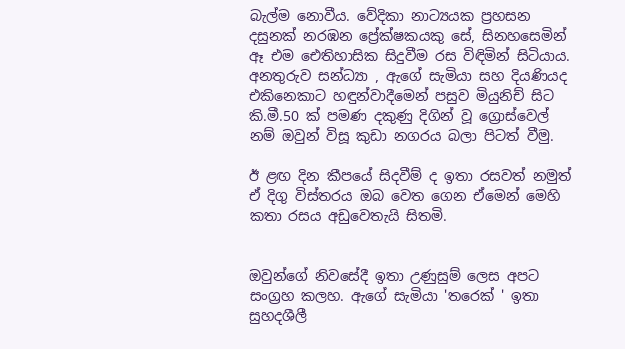බැල්ම නොවීය. වේදිකා නාට්‍යයක ප්‍රහසන දසුනක් නරඹන ප්‍රේක්ෂකයකු සේ, සිනහසෙමින් ඈ එම ඓතිහාසික සිදුවීම රස විඳිමින් සිටියාය. අනතුරුව සන්ධ්‍යා , ඇගේ සැමියා සහ දියණියද එකිනෙකාට හඳුන්වාදීමෙන් පසුව මියුනිච් සිට  කි.මී.50 ක් පමණ දකුණු දිගින් වූ ග්‍රොස්වෙල් නම් ඔවුන් විසූ කුඩා නගරය බලා පිටත් වීමු.

ඊ ළඟ දින කීපයේ සිදවීම් ද ඉතා රසවත් නමුත් ඒ දිගු විස්තරය ඔබ වෙත ගෙන ඒමෙන් මෙහි කතා රසය අඩුවෙතැයි සිතමි.


ඔවුන්ගේ නිවසේදී ඉතා උණුසුම් ලෙස අපට සංග්‍රහ කලහ. ඇගේ සැමියා 'තරෙක් ' ඉතා සුහදශීලී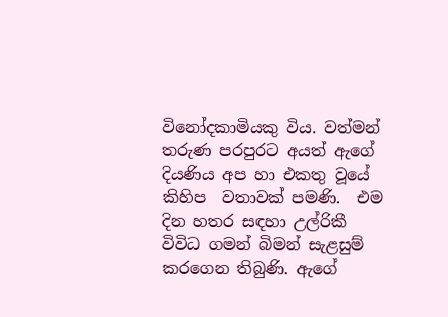විනෝදකාමියකු විය. වත්මන් තරුණ පරපුරට අයත් ඇගේ දියණිය අප හා එකතු වූයේ කිහිප  වතාවක් පමණි.  එම දින හතර සඳහා උල්රිකී  විවිධ ගමන් බිමන් සැළසුම් කරගෙන තිබුණි. ඇගේ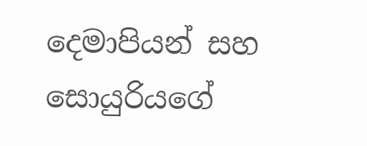දෙමාපියන් සහ සොයුරියගේ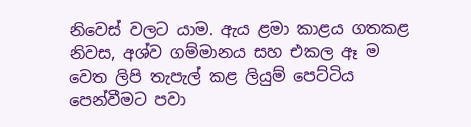නිවෙස් වලට යාම. ඇය ළමා කාළය ගතකළ නිවස, අශ්ව ගම්මානය සහ එකල ඈ ම වෙත ලිපි තැපැල් කළ ලියුම් පෙට්ටිය පෙන්වීමට පවා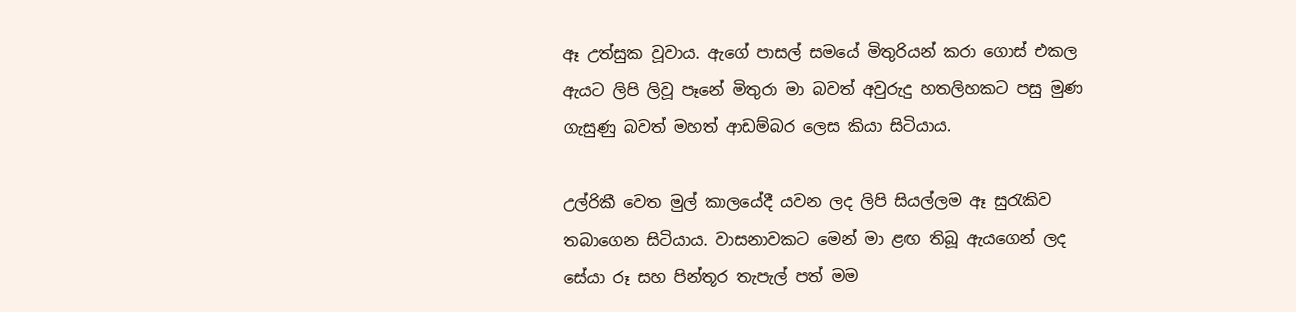ඈ උත්සුක වූවාය. ඇගේ පාසල් සමයේ මිතුරියන් කරා ගොස් එකල ඇයට ලිපි ලිවූ පෑනේ මිතුරා මා බවත් අවුරුදු හතලිහකට පසු මුණ ගැසුණු බවත් මහත් ආඩම්බර ලෙස කියා සිටියාය.

උල්රිකී වෙත මුල් කාලයේදී යවන ලද ලිපි සියල්ලම ඈ සුරැකිව තබාගෙන සිටියාය. වාසනාවකට මෙන් මා ළඟ තිබූ ඇයගෙන් ලද සේයා රූ සහ පින්තූර තැපැල් පත් මම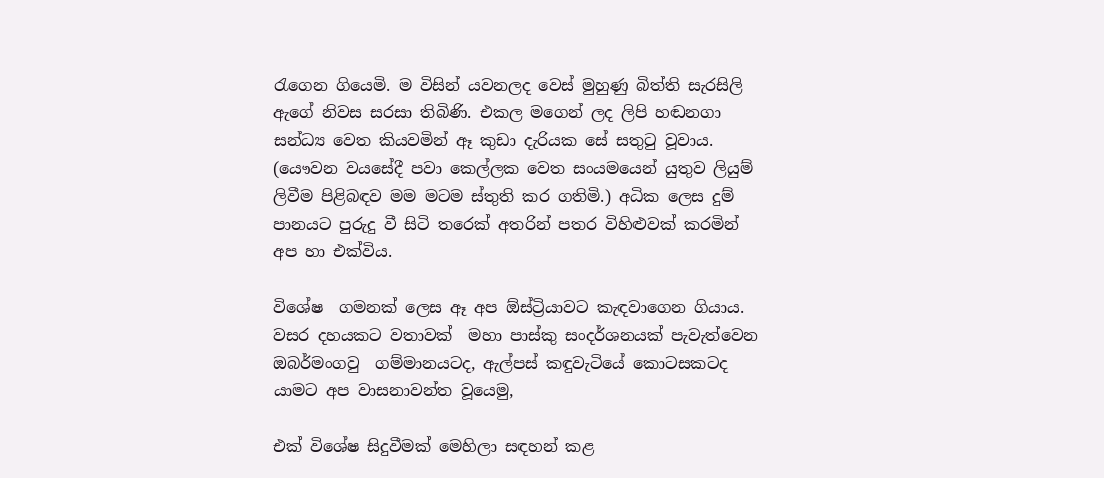රැගෙන ගියෙමි. ම විසින් යවනලද වෙස් මුහුණු බිත්ති සැරසිලි ඇගේ නිවස සරසා තිබිණි. එකල මගෙන් ලද ලිපි හඬනගා සන්ධ්‍ය වෙත කියවමින් ඈ කුඩා දැරියක සේ සතුටු වූවාය. (යෞවන වයසේදී පවා කෙල්ලක වෙත සංයමයෙන් යුතුව ලියුම් ලිවීම පිළිබඳව මම මටම ස්තුති කර ගතිමි.) අධික ලෙස දුම් පානයට පුරුදු වී සිටි තරෙක් අතරින් පතර විහිළුවක් කරමින් අප හා එක්විය.

විශේෂ  ගමනක් ලෙස ඈ අප ඕස්ට්‍රියාවට කැඳවාගෙන ගියාය. වසර දහයකට වතාවක්  මහා පාස්කු සංදර්ශනයක් පැවැත්වෙන ඔබර්මංගවු  ගම්මානයටද, ඇල්පස් කඳුවැටියේ කොටසකටද යාමට අප වාසනාවන්ත වූයෙමු,

එක් විශේෂ සිදුවීමක් මෙහිලා සඳහන් කළ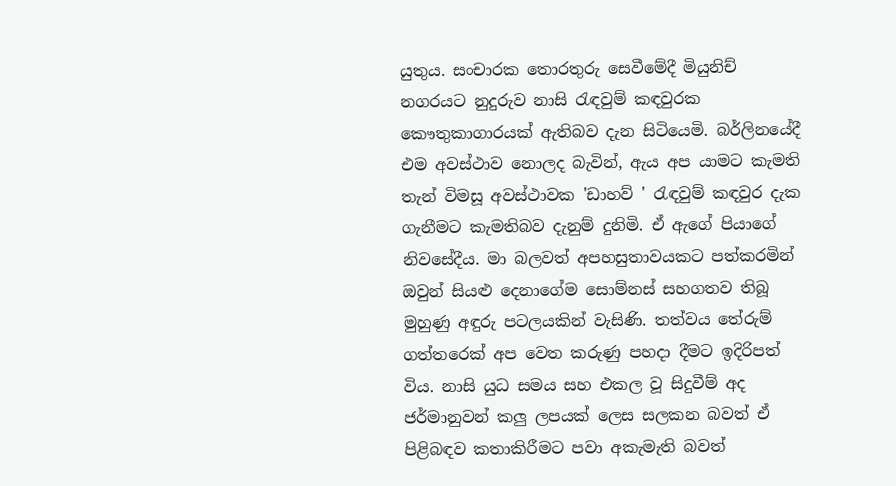යුතුය. සංචාරක තොරතුරු සෙවීමේදී මියුනිච් නගරයට නුදුරුව නාසි රැඳවුම් කඳවුරක කෞතුකාගාරයක් ඇතිබව දැන සිටියෙමි. බර්ලිනයේදී එම අවස්ථාව නොලද බැවින්, ඇය අප යාමට කැමති තැන් විමසූ අවස්ථාවක 'ඩාහව් ' රැඳවුම් කඳවුර දැක ගැනීමට කැමතිබව දැනුම් දුනිමි. ඒ ඇගේ පියාගේ නිවසේදීය. මා බලවත් අපහසුතාවයකට පත්කරමින් ඔවුන් සියළු දෙනාගේම සොම්නස් සහගතව තිබූ මුහුණු අඳුරු පටලයකින් වැසිණි. තත්වය තේරුම් ගත්තරෙක් අප වෙත කරුණු පහදා දීමට ඉදිරිපත් විය. නාසි යුධ සමය සහ එකල වූ සිදුවීම් අද ජර්මානුවන් කලු ලපයක් ලෙස සලකන බවත් ඒ පිළිබඳව කතාකිරීමට පවා අකැමැති බවත්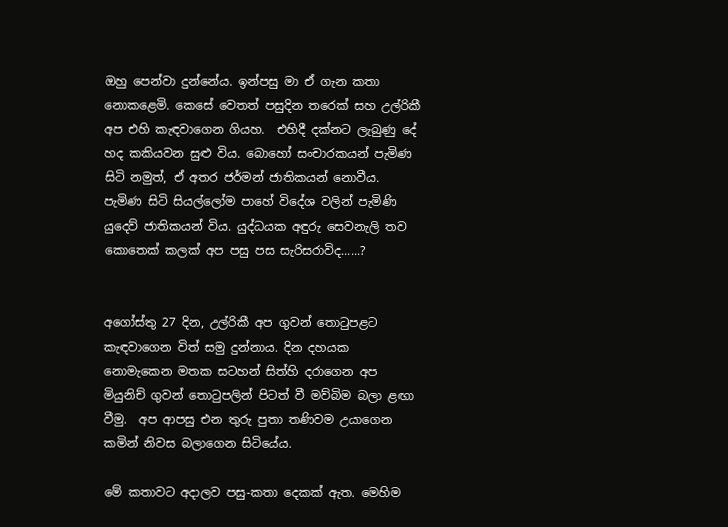ඔහු පෙන්වා දුන්නේය. ඉන්පසු මා ඒ ගැන කතා නොකළෙමි. කෙසේ වෙතත් පසුදින තරෙක් සහ උල්රිකී අප එහි කැඳවාගෙන ගියහ.  එහිදී දක්නට ලැබුණු දේ හද කකියවන සුළු විය. බොහෝ සංචාරකයන් පැමිණ සිටි නමුත්, ඒ අතර ජර්මන් ජාතිකයන් නොවීය. පැමිණ සිටි සියල්ලෝම පාහේ විදේශ වලින් පැමිණි යුදෙව් ජාතිකයන් විය. යුද්ධයක අඳුරු සෙවනැලි තව කොතෙක් කලක් අප පසු පස සැරිසරාවිද......?


අගෝස්තු 27 දින, උල්රිකී අප ගුවන් තොටුපළට කැඳවාගෙන විත් සමු දුන්නාය. දින දහයක නොමැකෙන මතක සටහන් සිත්හි දරාගෙන අප මියුනිච් ගුවන් තොටුපලින් පිටත් වී මව්බිම බලා ළඟා වීමු.  අප ආපසු එන තුරු පුතා තණිවම උයාගෙන කමින් නිවස බලාගෙන සිටියේය.

මේ කතාවට අදාලව පසු-කතා දෙකක් ඇත. මෙහිම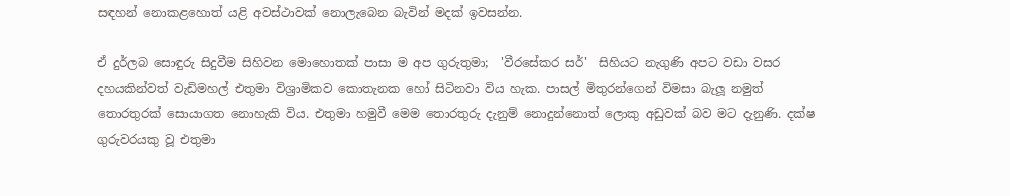සඳහන් නොකළහොත් යළි අවස්ථාවක් නොලැබෙන බැවින් මදක් ඉවසන්න.

ඒ දුර්ලබ සොඳුරු සිදුවීම සිහිවන මොහොතක් පාසා ම අප ගුරුතුමා;  'වීරසේකර සර්'  සිහියට නැගුණි අපට වඩා වසර දහයකින්වත් වැඩිමහල් එතුමා විශ්‍රාමිකව කොතැනක හෝ සිටිනවා විය හැක. පාසල් මිතුරන්ගෙන් විමසා බැලූ නමුත් තොරතුරක් සොයාගත නොහැකි විය. එතුමා හමුවී මෙම තොරතුරු දැනුම් නොදුන්නොත් ලොකු අඩුවක් බව මට දැනුණි. දක්ෂ ගුරුවරයකු වූ එතුමා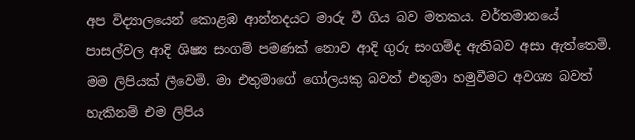අප විද්‍යාලයෙන් කොළඹ ආන්නදයට මාරු වී ගිය බව මතකය. වර්තමානයේ පාසල්වල ආදි ශිෂ්‍ය සංගම් පමණක් නොව ආදි ගුරු සංගම්ද ඇතිබව අසා ඇත්තෙමි. මම ලිපියක් ලීවෙමි. මා එතුමාගේ ගෝලයකු බවත් එතුමා හමුවීමට අවශ්‍ය බවත් හැකිනම් එම ලිපිය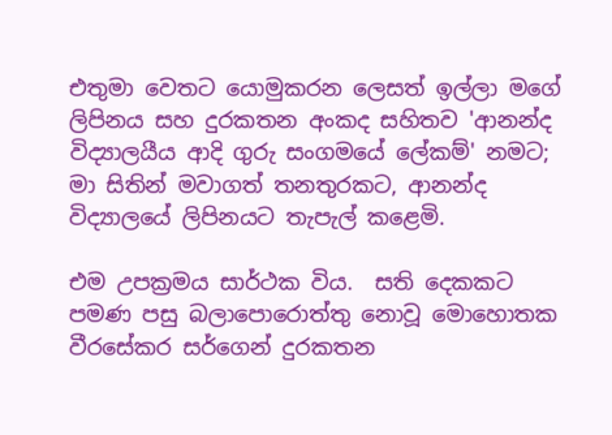එතුමා වෙතට යොමුකරන ලෙසත් ඉල්ලා මගේ ලිපිනය සහ දුරකතන අංකද සහිතව 'ආනන්ද විද්‍යාලයීය ආදි ගුරු සංගමයේ ලේකම්' නමට; මා සිතින් මවාගත් තනතුරකට, ආනන්ද විද්‍යාලයේ ලිපිනයට තැපැල් කළෙමි.

එම උපක්‍රමය සාර්ථක විය.  සති දෙකකට පමණ පසු බලාපොරොත්තු නොවූ මොහොතක වීරසේකර සර්ගෙන් දුරකතන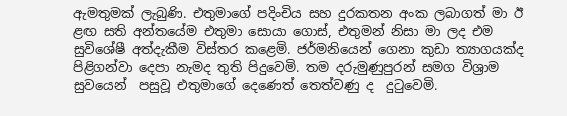ඇමතුමක් ලැබුණි. එතුමාගේ පදිංචිය සහ දුරකතන අංක ලබාගත් මා ඊ ළඟ සති අන්තයේම එතුමා සොයා ගොස්, එතුමන් නිසා මා ලද එම සුවිශේෂී අත්දැකීම විස්තර කළෙමි. ජර්මනියෙන් ගෙනා කුඩා ත්‍යාගයක්ද පිළිගන්වා දෙපා නැමද තුති පිදුවෙමි. තම දරුමුණුපුරන් සමග විශ්‍රාම සුවයෙන්  පසුවූ එතුමාගේ දෙණෙත් තෙත්වණු ද  දුටුවෙමි.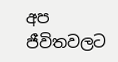අප ජීවිතවලට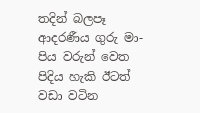තදින් බලපෑ ආදරණීය ගුරු මා-පිය වරුන් වෙත පිදිය හැකි ඊටත් වඩා වටින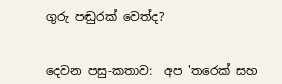ගුරු පඬුරක් වෙත්ද?


දෙවන පසු-කතාව:  අප 'තරෙක් සහ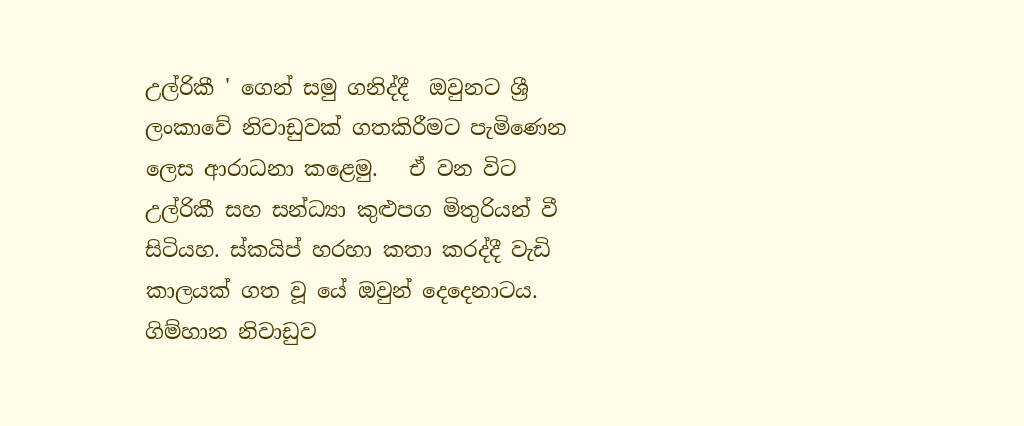උල්රිකී ' ගෙන් සමු ගනිද්දී  ඔවුනට ශ්‍රී ලංකාවේ නිවාඩුවක් ගතකිරීමට පැමිණෙන ලෙස ආරාධනා කළෙමු.   ඒ වන විට උල්රිකී සහ සන්ධ්‍යා කුළුපග මිතුරියන් වී සිටියහ. ස්කයිප් හරහා කතා කරද්දී වැඩි කාලයක් ගත වූ යේ ඔවුන් දෙදෙනාටය. ගිම්හාන නිවාඩුව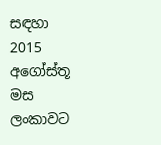සඳහා 2015 අගෝස්තූ මස ලංකාවට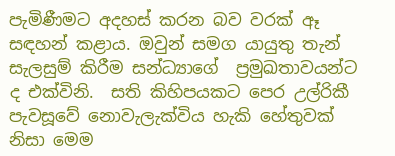පැමිණීමට අදහස් කරන බව වරක් ඈ සඳහන් කළාය. ඔවුන් සමග යායුතු තැන් සැලසුම් කිරීම සන්ධ්‍යාගේ  ප්‍රමුඛතාවයන්ට ද එක්විනි.  සති කිහිපයකට පෙර උල්රිකී පැවසූවේ නොවැලැක්විය හැකි හේතුවක් නිසා මෙම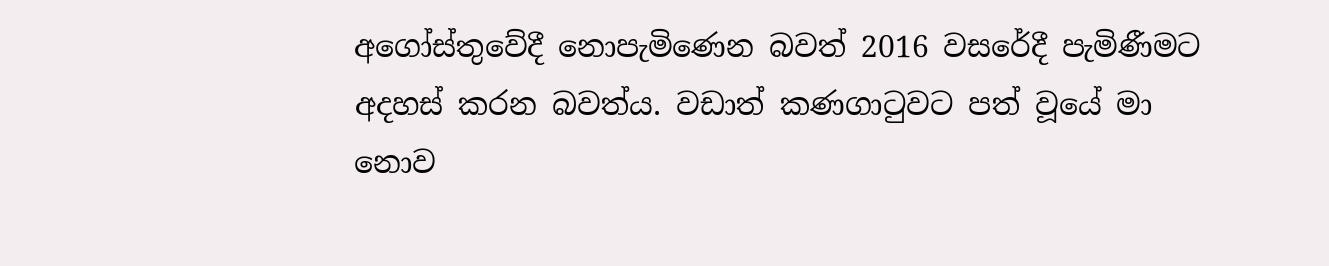අගෝස්තුවේදී නොපැමිණෙන බවත් 2016 වසරේදී පැමිණීමට අදහස් කරන බවත්ය. වඩාත් කණගාටුවට පත් වූයේ මා නොව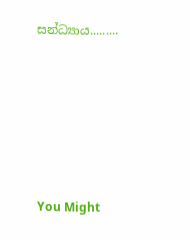සන්ධ්‍යාය.........






You Might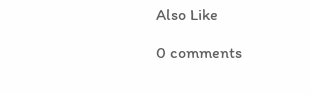Also Like

0 comments